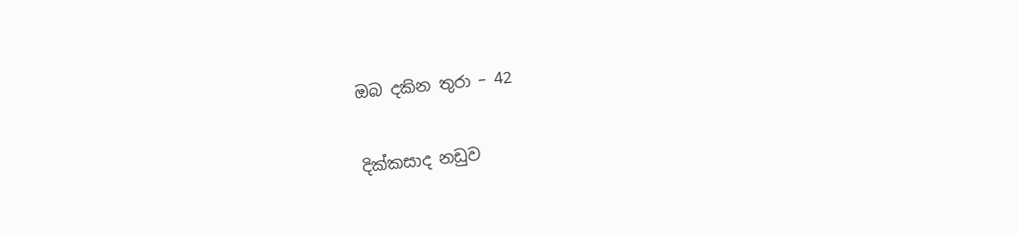ඔබ දකින තුරා – 42

දික්කසාද නඩුව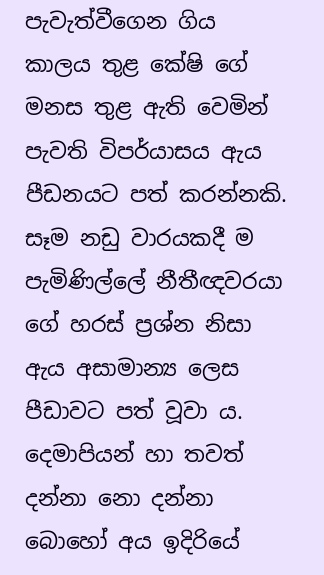පැවැත්වීගෙන ගිය කාලය තුළ කේෂි ගේ මනස තුළ ඇති වෙමින් පැවති විපර්යාසය ඇය පීඩනයට පත් කරන්නකි. සෑම නඩු වාරයකදී ම පැමිණිල්ලේ නීතීඥවරයා ගේ හරස් ප්‍රශ්න නිසා ඇය අසාමාන්‍ය ලෙස පීඩාවට පත් වූවා ය. දෙමාපියන් හා තවත් දන්නා නො දන්නා බොහෝ අය ඉදිරියේ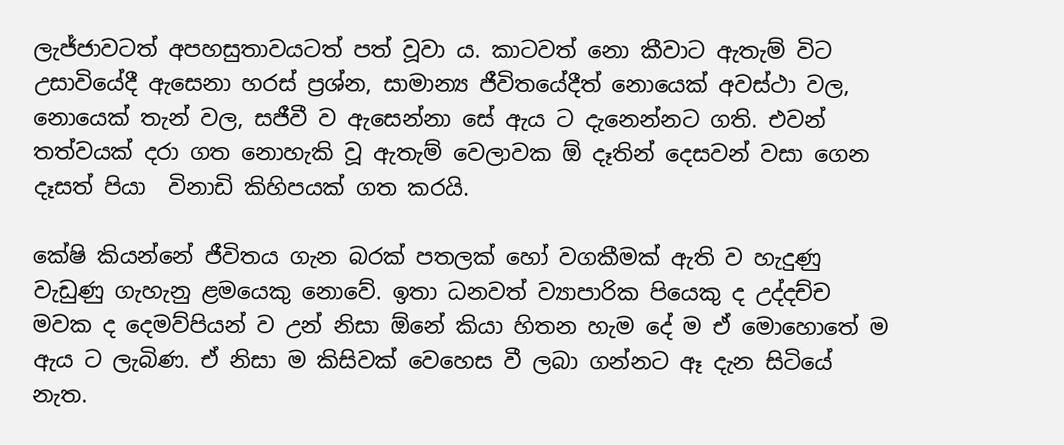ලැජ්ජාවටත් අපහසුතාවයටත් පත් වූවා ය. කාටවත් නො කීවාට ඇතැම් විට උසාවියේදී ඇසෙනා හරස් ප්‍රශ්න, සාමාන්‍ය ජීවිතයේදීත් නොයෙක් අවස්ථා වල, නොයෙක් තැන් වල, සජීවී ව ඇසෙන්නා සේ ඇය ට දැනෙන්නට ගති. එවන් තත්වයක් දරා ගත නොහැකි වූ ඇතැම් වෙලාවක ඕ දෑතින් දෙසවන් වසා ගෙන දෑසත් පියා  විනාඩි කිහිපයක් ගත කරයි.

කේෂි කියන්නේ ජීවිතය ගැන බරක් පතලක් හෝ වගකීමක් ඇති ව හැදුණු වැඩුණු ගැහැනු ළමයෙකු නොවේ. ඉතා ධනවත් ව්‍යාපාරික පියෙකු ද උද්දච්ච මවක ද දෙමව්පියන් ව උන් නිසා ඕනේ කියා හිතන හැම දේ ම ඒ මොහොතේ ම ඇය ට ලැබිණ. ඒ නිසා ම කිසිවක් වෙහෙස වී ලබා ගන්නට ඈ දැන සිටියේ නැත.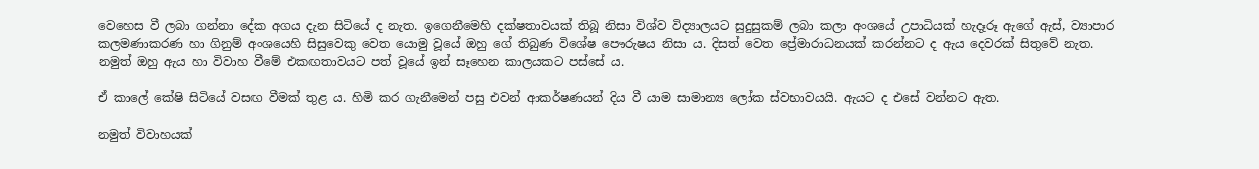වෙහෙස වී ලබා ගන්නා දේක අගය දැන සිටියේ ද නැත. ඉගෙනීමෙහි දක්ෂතාවයක් තිබූ නිසා විශ්ව විද්‍යාලයට සුදුසුකම් ලබා කලා අංශයේ උපාධියක් හැදෑරූ ඇගේ ඇස්, ව්‍යාපාර කලමණාකරණ හා ගිනුම් අංශයෙහි සිසුවෙකු වෙත යොමු වූයේ ඔහු ගේ තිබුණ විශේෂ පෞරුෂය නිසා ය. දිසත් වෙත ප්‍රේමාරාධනයක් කරන්නට ද ඇය දෙවරක් සිතුවේ නැත. නමුත් ඔහු ඇය හා විවාහ වීමේ එකඟතාවයට පත් වූයේ ඉන් සෑහෙන කාලයකට පස්සේ ය.

ඒ කාලේ කේෂි සිටියේ වසඟ වීමක් තුළ ය. හිමි කර ගැනීමෙන් පසු එවන් ආකර්ෂණයන් දිය වී යාම සාමාන්‍ය ලෝක ස්වභාවයයි. ඇයට ද එසේ වන්නට ඇත.

නමුත් විවාහයක්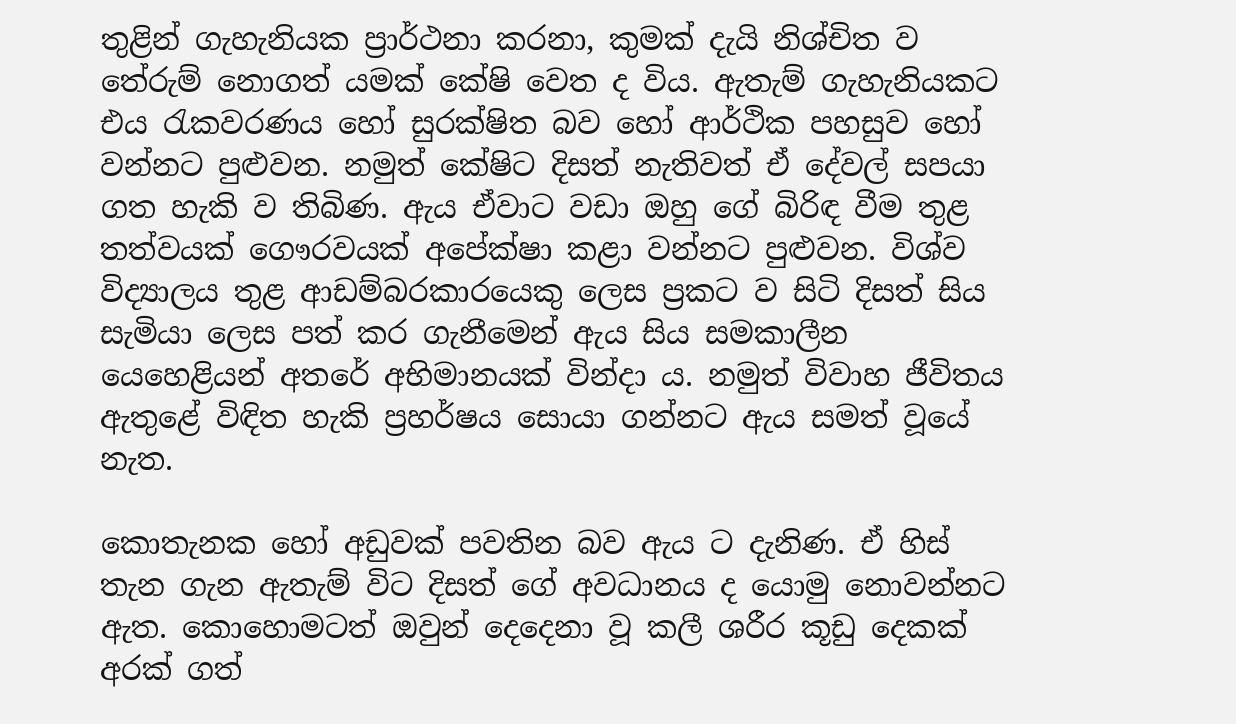තුළින් ගැහැනියක ප්‍රාර්ථනා කරනා, කුමක් දැයි නිශ්චිත ව තේරුම් නොගත් යමක් කේෂි වෙත ද විය. ඇතැම් ගැහැනියකට එය රැකවරණය හෝ සුරක්ෂිත බව හෝ ආර්ථික පහසුව හෝ වන්නට පුළුවන. නමුත් කේෂිට දිසත් නැතිවත් ඒ දේවල් සපයා ගත හැකි ව තිබිණ. ඇය ඒවාට වඩා ඔහු ගේ බිරිඳ වීම තුළ තත්වයක් ගෞරවයක් අපේක්ෂා කළා වන්නට පුළුවන. විශ්ව විද්‍යාලය තුළ ආඩම්බරකාරයෙකු ලෙස ප්‍රකට ව සිටි දිසත් සිය සැමියා ලෙස පත් කර ගැනීමෙන් ඇය සිය සමකාලීන යෙහෙළියන් අතරේ අභිමානයක් වින්දා ය. නමුත් විවාහ ජීවිතය ඇතුළේ විඳිත හැකි ප්‍රහර්ෂය සොයා ගන්නට ඇය සමත් වූයේ නැත.

කොතැනක හෝ අඩුවක් පවතින බව ඇය ට දැනිණ. ඒ හිස් තැන ගැන ඇතැම් විට දිසත් ගේ අවධානය ද යොමු නොවන්නට ඇත. කොහොමටත් ඔවුන් දෙදෙනා වූ කලී ශරීර කූඩු දෙකක් අරක් ගත්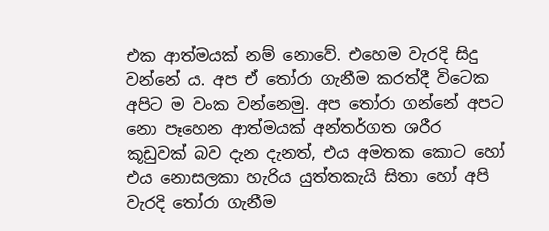එක ආත්මයක් නම් නොවේ. එහෙම වැරදි සිදු වන්නේ ය. අප ඒ තෝරා ගැනීම කරත්දී විටෙක අපිට ම වංක වන්නෙමු. අප තෝරා ගන්නේ අපට නො පෑහෙන ආත්මයක් අන්තර්ගත ශරීර කූඩුවක් බව දැන දැනත්, එය අමතක කොට හෝ එය නොසලකා හැරිය යුත්තකැයි සිතා හෝ අපි වැරදි තෝරා ගැනීම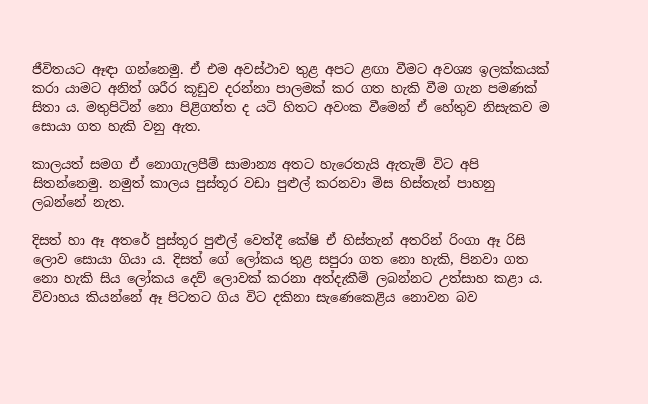ජීවිතයට ඈඳා ගන්නෙමු. ඒ එම අවස්ථාව තුළ අපට ළඟා වීමට අවශ්‍ය ඉලක්කයක් කරා යාමට අනිත් ශරීර කූඩුව දරන්නා පාලමක් කර ගත හැකි වීම ගැන පමණක් සිතා ය. මතුපිටින් නො පිළිගත්ත ද යටි හිතට අවංක වීමෙන් ඒ හේතුව නිසැකව ම සොයා ගත හැකි වනු ඇත.

කාලයත් සමග ඒ නොගැලපීම් සාමාන්‍ය අතට හැරෙතැයි ඇතැම් විට අපි සිතන්නෙමු. නමුත් කාලය පුස්තූර වඩා පුළුල් කරනවා මිස හිස්තැන් පාහනු ලබන්නේ නැත.

දිසත් හා ඈ අතරේ පුස්තූර පුළුල් වෙත්දී කේෂි ඒ හිස්තැන් අතරින් රිංගා ඈ රිසි ලොව සොයා ගියා ය. දිසත් ගේ ලෝකය තුළ සපුරා ගත නො හැකි, පිනවා ගත නො හැකි සිය ලෝකය දෙව් ලොවක් කරනා අත්දැකීම් ලබන්නට උත්සාහ කළා ය. විවාහය කියන්නේ ඈ පිටතට ගිය විට දකිනා සැණෙකෙළිය නොවන බව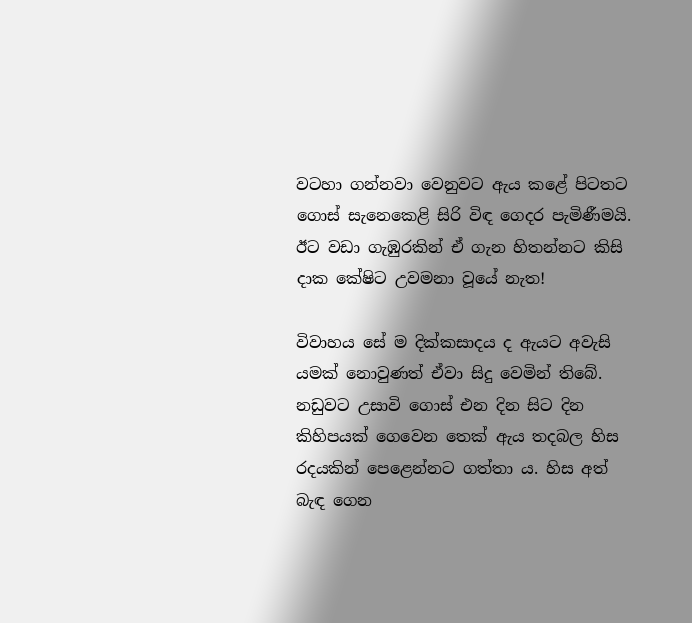වටහා ගන්නවා වෙනුවට ඇය කළේ පිටතට ගොස් සැනෙකෙළි සිරි විඳ ගෙදර පැමිණීමයි. ඊට වඩා ගැඹුරකින් ඒ ගැන හිතන්නට කිසි දාක කේෂිට උවමනා වූයේ නැත!

විවාහය සේ ම දික්කසාදය ද ඇයට අවැසි යමක් නොවුණත් ඒවා සිදු වෙමින් තිබේ. නඩුවට උසාවි ගොස් එන දින සිට දින කිහිපයක් ගෙවෙන තෙක් ඇය තදබල හිස රදයකින් පෙළෙන්නට ගත්තා ය. හිස අත් බැඳ ගෙන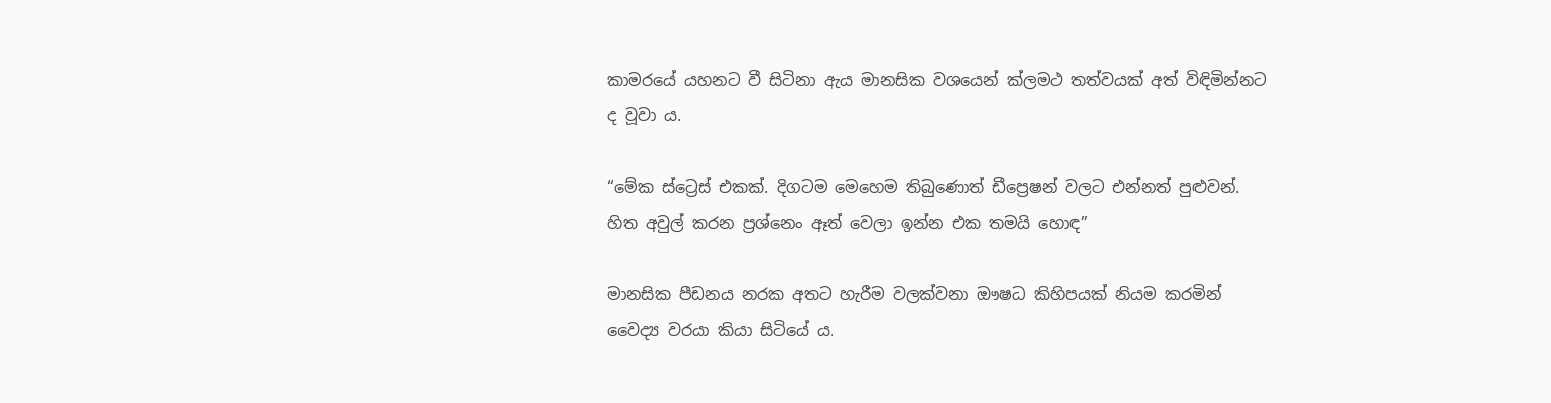කාමරයේ යහනට වී සිටිනා ඇය මානසික වශයෙන් ක්ලමථ තත්වයක් අත් විඳිමින්නට ද වූවා ය.

“මේක ස්ට්‍රෙස් එකක්. දිගටම මෙහෙම තිබුණොත් ඩීප්‍රෙෂන් වලට එන්නත් පුළුවන්. හිත අවුල් කරන ප්‍රශ්නෙං ඈත් වෙලා ඉන්න එක තමයි හොඳ”

මානසික පීඩනය නරක අතට හැරීම වලක්වනා ඖෂධ කිහිපයක් නියම කරමින් වෛද්‍ය වරයා කියා සිටියේ ය.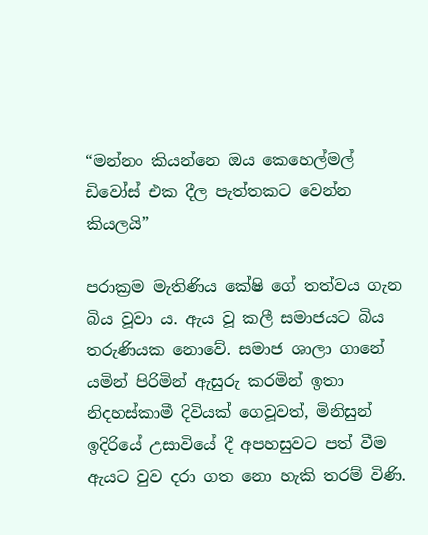“මන්නං කියන්නෙ ඔය කෙහෙල්මල් ඩිවෝස් එක දීල පැත්තකට වෙන්න කියලයි”

පරාක්‍රම මැතිණිය කේෂි ගේ තත්වය ගැන බිය වූවා ය. ඇය වූ කලී සමාජයට බිය තරුණියක නොවේ. සමාජ ශාලා ගානේ යමින් පිරිමින් ඇසුරු කරමින් ඉතා නිදහස්කාමී දිවියක් ගෙවූවත්, මිනිසුන් ඉදිරියේ උසාවියේ දී අපහසුවට පත් වීම ඇයට වුව දරා ගත නො හැකි තරම් විණි.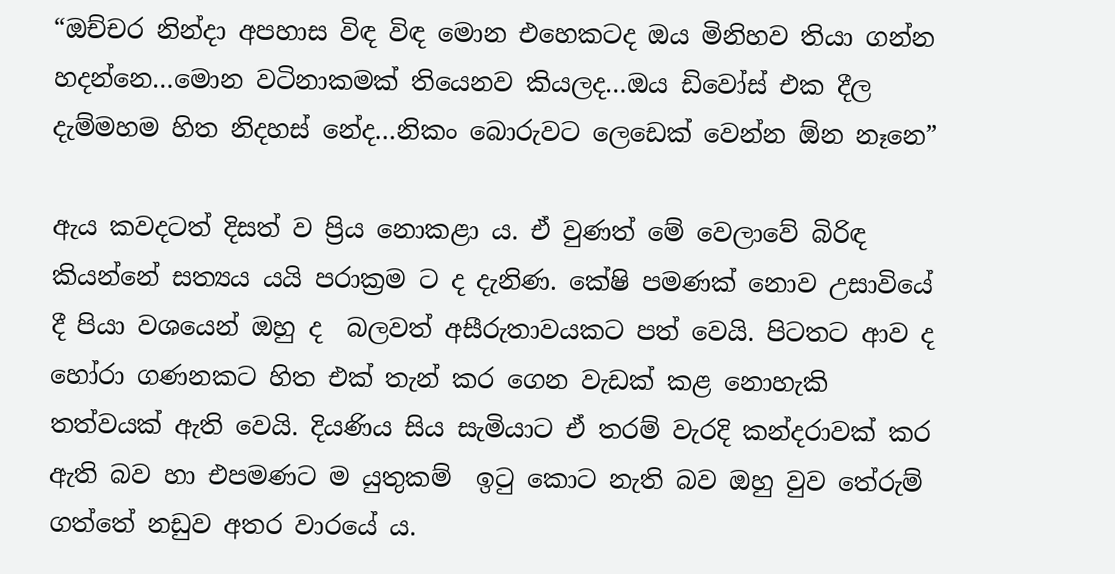“ඔච්චර නින්දා අපහාස විඳ විඳ මොන එහෙකටද ඔය මිනිහව තියා ගන්න හදන්නෙ…මොන වටිනාකමක් තියෙනව කියලද…ඔය ඩිවෝස් එක දීල දැම්මහම හිත නිදහස් නේද…නිකං බොරුවට ලෙඩෙක් වෙන්න ඕන නෑනෙ”

ඇය කවදටත් දිසත් ව ප්‍රිය නොකළා ය. ඒ වුණත් මේ වෙලාවේ බිරිඳ කියන්නේ සත්‍යය යයි පරාක්‍රම ට ද දැනිණ. කේෂි පමණක් නොව උසාවියේ දී පියා වශයෙන් ඔහු ද  බලවත් අසීරුතාවයකට පත් වෙයි. පිටතට ආව ද හෝරා ගණනකට හිත එක් තැන් කර ගෙන වැඩක් කළ නොහැකි තත්වයක් ඇති වෙයි. දියණිය සිය සැමියාට ඒ තරම් වැරදි කන්දරාවක් කර ඇති බව හා එපමණට ම යුතුකම්  ඉටු කොට නැති බව ඔහු වුව තේරුම් ගත්තේ නඩුව අතර වාරයේ ය.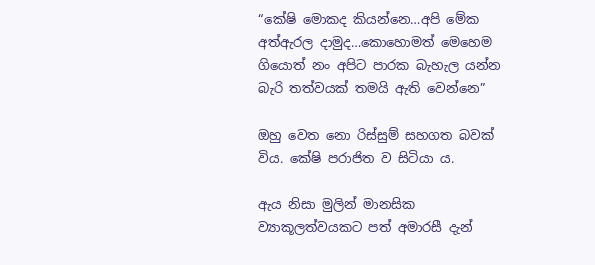“කේෂි මොකද කියන්නෙ…අපි මේක අත්ඇරල දාමුද…කොහොමත් මෙහෙම ගියොත් නං අපිට පාරක බැහැල යන්න බැරි තත්වයක් තමයි ඇති වෙන්නෙ”

ඔහු වෙත නො රිස්සුම් සහගත බවක් විය. කේෂි පරාජිත ව සිටියා ය.

ඇය නිසා මුලින් මානසික ව්‍යාකූලත්වයකට පත් අමාරසී දැන්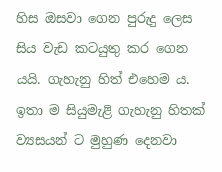හිස ඔසවා ගෙන පුරුදු ලෙස සිය වැඩ කටයුතු කර ගෙන යයි. ගැහැනු හිත් එහෙම ය. ඉතා ම සියුමැළි ගැහැනු හිතක් ව්‍යසයන් ට මුහුණ දෙනවා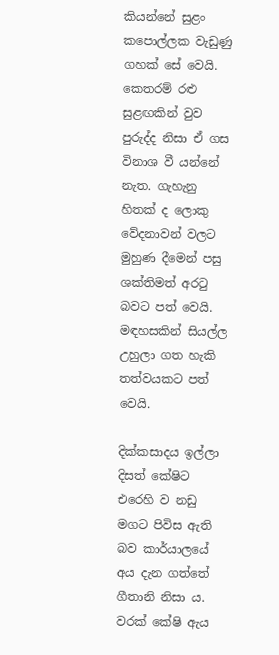කියන්නේ සුළං කපොල්ලක වැඩුණු ගහක් සේ වෙයි. කෙතරම් රළු සුළඟකින් වුව පුරුද්ද නිසා ඒ ගස විනාශ වී යන්නේ නැත. ගැහැනු හිතක් ද ලොකු වේදනාවන් වලට මුහුණ දීමෙන් පසු ශක්තිමත් අරටු බවට පත් වෙයි. මඳහසකින් සියල්ල උහුලා ගත හැකි තත්වයකට පත් වෙයි.

දික්කසාදය ඉල්ලා දිසත් කේෂිට එරෙහි ව නඩු මගට පිවිස ඇති බව කාර්යාලයේ අය දැන ගත්තේ ගීතානි නිසා ය. වරක් කේෂි ඇය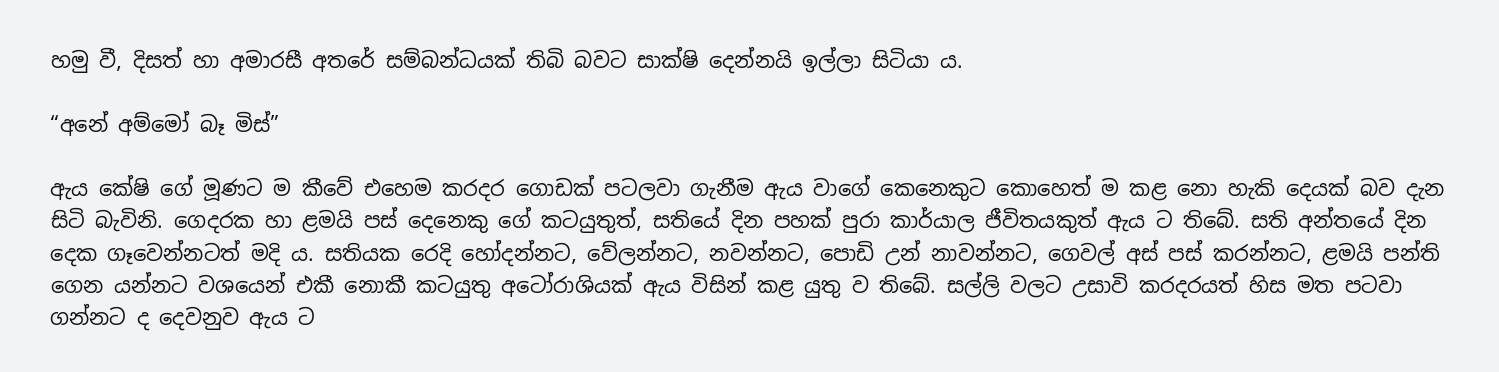හමු වී, දිසත් හා අමාරසී අතරේ සම්බන්ධයක් තිබි බවට සාක්ෂි දෙන්නයි ඉල්ලා සිටියා ය.

“අනේ අම්මෝ බෑ මිස්”

ඇය කේෂි ගේ මූණට ම කීවේ එහෙම කරදර ගොඩක් පටලවා ගැනීම ඇය වාගේ කෙනෙකුට කොහෙත් ම කළ නො හැකි දෙයක් බව දැන සිටි බැවිනි. ගෙදරක හා ළමයි පස් දෙනෙකු ගේ කටයුතුත්, සතියේ දින පහක් පුරා කාර්යාල ජීවිතයකුත් ඇය ට තිබේ. සති අන්තයේ දින දෙක ගෑවෙන්නටත් මදි ය. සතියක රෙදි හෝදන්නට, වේලන්නට, නවන්නට, පොඩි උන් නාවන්නට, ගෙවල් අස් පස් කරන්නට, ළමයි පන්ති ගෙන යන්නට වශයෙන් එකී නොකී කටයුතු අටෝරාශියක් ඇය විසින් කළ යුතු ව තිබේ. සල්ලි වලට උසාවි කරදරයත් හිස මත පටවා ගන්නට ද දෙවනුව ඇය ට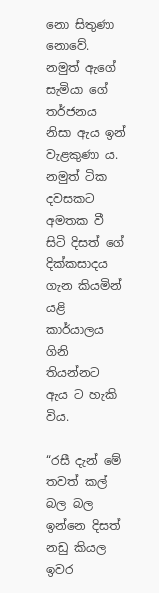නො සිතුණා නොවේ. නමුත් ඇගේ සැමියා ගේ තර්ජනය නිසා ඇය ඉන් වැළකුණා ය. නමුත් ටික දවසකට අමතක වී සිටි දිසත් ගේ දික්කසාදය ගැන කියමින් යළි කාර්යාලය ගිනි තියන්නට ඇය ට හැකි විය.

“රසී දැන් මේ තවත් කල් බල බල ඉන්නෙ දිසත් නඩු කියල ඉවර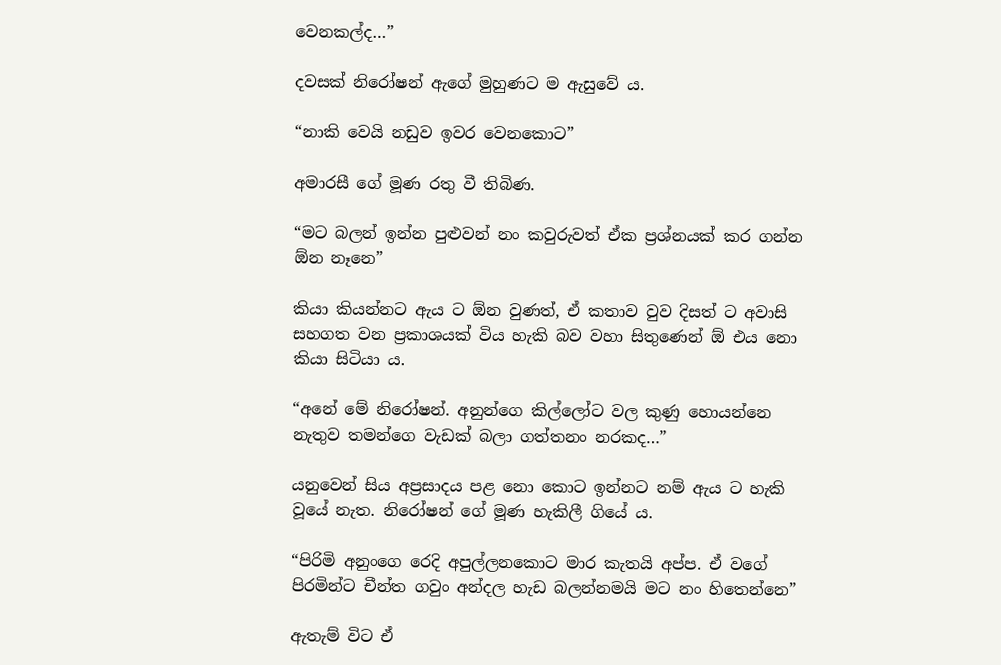වෙනකල්ද…”

දවසක් නිරෝෂන් ඇගේ මුහුණට ම ඇසුවේ ය.

“නාකි වෙයි නඩුව ඉවර වෙනකොට”

අමාරසී ගේ මූණ රතු වී තිබිණ.

“මට බලන් ඉන්න පුළුවන් නං කවුරුවත් ඒක ප්‍රශ්නයක් කර ගන්න ඕන නෑනෙ”

කියා කියන්නට ඇය ට ඕන වුණත්, ඒ කතාව වුව දිසත් ට අවාසි සහගත වන ප්‍රකාශයක් විය හැකි බව වහා සිතුණෙන් ඕ එය නො කියා සිටියා ය.

“අනේ මේ නිරෝෂන්. අනුන්ගෙ කිල්ලෝට වල කුණු හොයන්නෙ නැතුව තමන්ගෙ වැඩක් බලා ගත්තනං නරකද…”

යනුවෙන් සිය අප්‍රසාදය පළ නො කොට ඉන්නට නම් ඇය ට හැකි වූයේ නැත. නිරෝෂන් ගේ මූණ හැකිලී ගියේ ය.

“පිරිමි අනුංගෙ රෙදි අපුල්ලනකොට මාර කැතයි අප්ප. ඒ වගේ පිරමින්ට චීන්ත ගවුං අන්දල හැඩ බලන්නමයි මට නං හිතෙන්නෙ”

ඇතැම් විට ඒ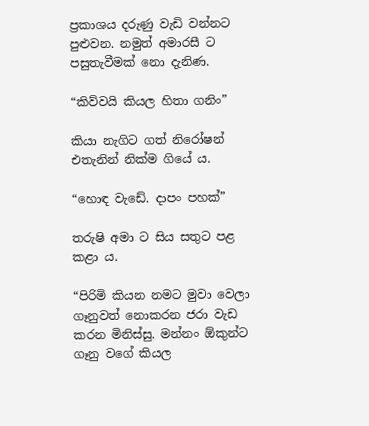ප්‍රකාශය දරුණු වැඩි වන්නට පුළුවන. නමුත් අමාරසී ට පසුතැවීමක් නො දැනිණ.

“කිව්වයි කියල හිතා ගනිං”

කියා නැගිට ගත් නිරෝෂන් එතැනින් නික්ම ගියේ ය.

“හොඳ වැඩේ. දාපං පහක්”

තරුෂි අමා ට සිය සතුට පළ කළා ය.

“පිරිමි කියන නමට මුවා වෙලා ගෑනුවත් නොකරන ජරා වැඩ කරන මිනිස්සු. මන්නං ඕකුන්ට ගෑනු වගේ කියල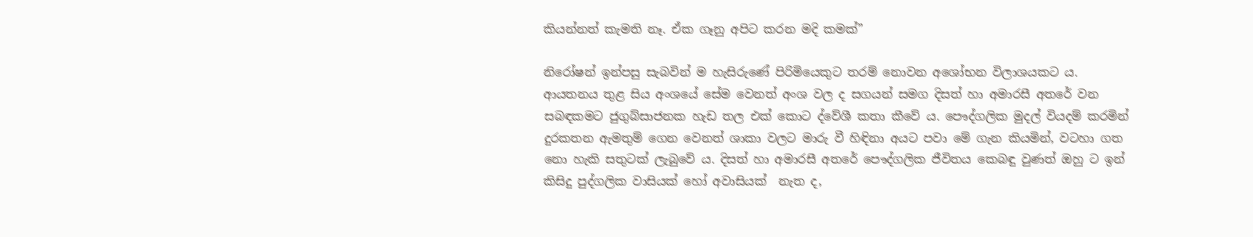කියන්නත් කැමති නෑ. ඒක ගෑනු අපිට කරන මදි කමක්”

නිරෝෂන් ඉන්පසු සැබවින් ම හැසිරුණේ පිරිමියෙකුට තරම් නොවන අශෝභන විලාශයකට ය. ආයතනය තුළ සිය අංශයේ සේම වෙනත් අංශ වල ද සගයන් සමග දිසත් හා අමාරසී අතරේ වන සබඳකමට ජුගුබ්සාජනක හැඩ තල එක් කොට ද්වේශී කතා කීවේ ය. පෞද්ගලික මුදල් වියදම් කරමින් දුරකතන ඇමතුම් ගෙන වෙනත් ශාකා වලට මාරු වී හිඳිනා අයට පවා මේ ගැන කියමින්, වටහා ගත නො හැකි සතුටක් ලැබුවේ ය. දිසත් හා අමාරසී අතරේ පෞද්ගලික ජීවිතය කෙබඳු වුණත් ඔහු ට ඉන් කිසිදු පුද්ගලික වාසියක් හෝ අවාසියක්  නැත ද,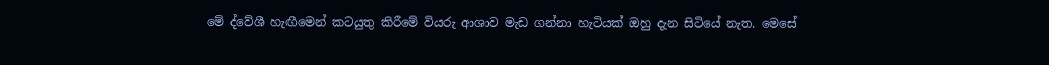මේ ද්වේශී හැඟීමෙන් කටයුතු කිරීමේ වියරු ආශාව මැඩ ගන්නා හැටියක් ඔහු දැන සිටියේ නැත. මෙසේ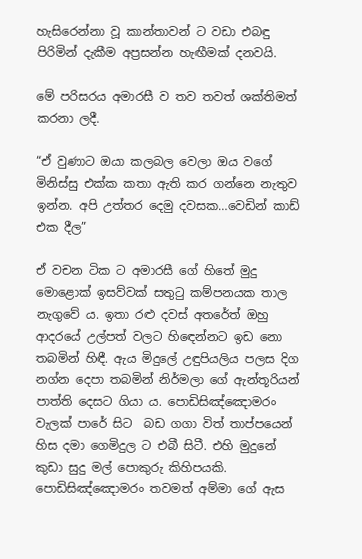හැසිරෙන්නා වූ කාන්තාවන් ට වඩා එබඳු පිරිමින් දැකීම අප්‍රසන්න හැඟීමක් දනවයි.

මේ පරිසරය අමාරසී ව තව තවත් ශක්තිමත් කරනා ලදී.

“ඒ වුණාට ඔයා කලබල වෙලා ඔය වගේ මිනිස්සු එක්ක කතා ඇති කර ගන්නෙ නැතුව ඉන්න. අපි උත්තර දෙමු දවසක…වෙඩින් කාඩ් එක දීල”

ඒ වචන ටික ට අමාරසී ගේ හිතේ මුදු මොළොක් ඉසව්වක් සතුටු කම්පනයක තාල නැගුවේ ය. ඉතා රළු දවස් අතරේත් ඔහු ආදරයේ උල්පත් වලට හිඳෙන්නට ඉඩ නො තබමින් හිඳී. ඇය මිදුලේ උඳුපියලිය පලස දිග නග්න දෙපා තබමින් නිර්මලා ගේ ඇන්තූරියන් පාත්ති දෙසට ගියා ය. පොඩිසිඤ්ඤොමරං වැලක් පාරේ සිට  බඩ ගගා විත් තාප්පයෙන් හිස දමා ගෙමිදුල ට එබී සිටී. එහි මුදුනේ කුඩා සුදු මල් පොකුරු කිහිපයකි. පොඩිසිඤ්ඤොමරං තවමත් අම්මා ගේ ඇස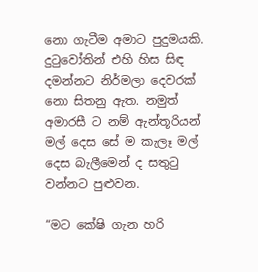නො ගැටීම අමාට පුදුමයකි. දුටුවෝතින් එහි හිස සිඳ දමන්නට නිර්මලා දෙවරක් නො සිතනු ඇත. නමුත් අමාරසී ට නම් ඇන්තූරියන් මල් දෙස සේ ම කැලෑ මල් දෙස බැලීමෙන් ද සතුටු වන්නට පුළුවන.

“මට කේෂි ගැන හරි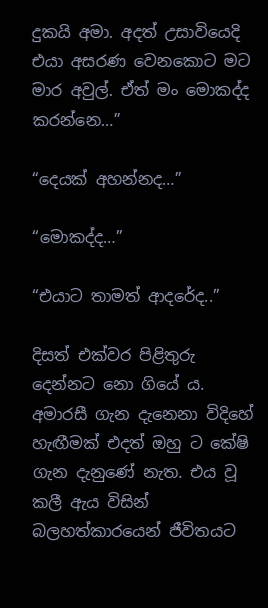දුකයි අමා. අදත් උසාවියෙදි එයා අසරණ වෙනකොට මට මාර අවුල්. ඒත් මං මොකද්ද කරන්නෙ…”

“දෙයක් අහන්නද…”

“මොකද්ද…”

“එයාට තාමත් ආදරේද..”

දිසත් එක්වර පිළිතුරු දෙන්නට නො ගියේ ය. අමාරසී ගැන දැනෙනා විදිහේ හැඟීමක් එදත් ඔහු ට කේෂි ගැන දැනුණේ නැත. එය වූ කලී ඇය විසින් බලහත්කාරයෙන් ජීවිතයට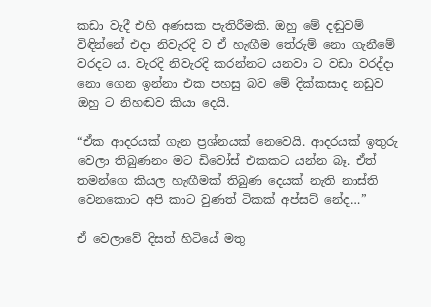කඩා වැදී එහි අණසක පැතිරීමකි. ඔහු මේ දඬුවම් විඳින්නේ එදා නිවැරදි ව ඒ හැඟීම තේරුම් නො ගැනීමේ වරදට ය. වැරදි නිවැරදි කරන්නට යනවා ට වඩා වරද්දා නො ගෙන ඉන්නා එක පහසු බව මේ දික්කසාද නඩුව ඔහු ට නිහඬව කියා දෙයි.

“ඒක ආදරයක් ගැන ප්‍රශ්නයක් නෙවෙයි. ආදරයක් ඉතුරු වෙලා තිබුණනං මට ඩිවෝස් එකකට යන්න බෑ. ඒත් තමන්ගෙ කියල හැඟීමක් තිබුණ දෙයක් නැති නාස්ති වෙනකොට අපි කාට වුණත් ටිකක් අප්සට් නේද…”

ඒ වෙලාවේ දිසත් හිටියේ මතු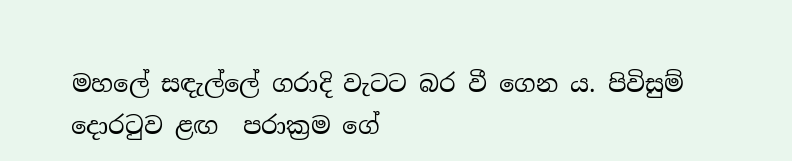මහලේ සඳැල්ලේ ගරාදි වැටට බර වී ගෙන ය. පිවිසුම් දොරටුව ළඟ  පරාක්‍රම ගේ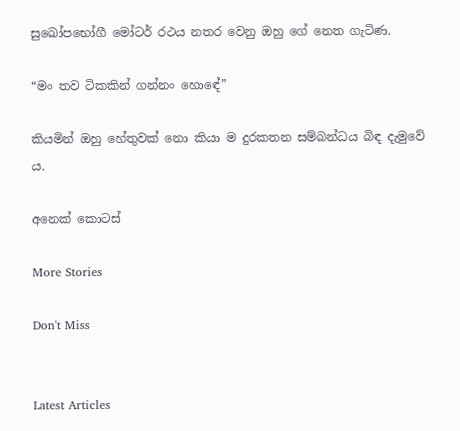සුඛෝපභෝගී මෝටර් රථය නතර වෙනු ඔහු ගේ නෙත ගැටිණ.

“මං තව ටිකකින් ගන්නං හොඳේ”

කියමින් ඔහු හේතුවක් නො කියා ම දුරකතන සම්බන්ධය බිඳ දැමුවේ ය.

අනෙක් කොටස්

More Stories

Don't Miss


Latest Articles